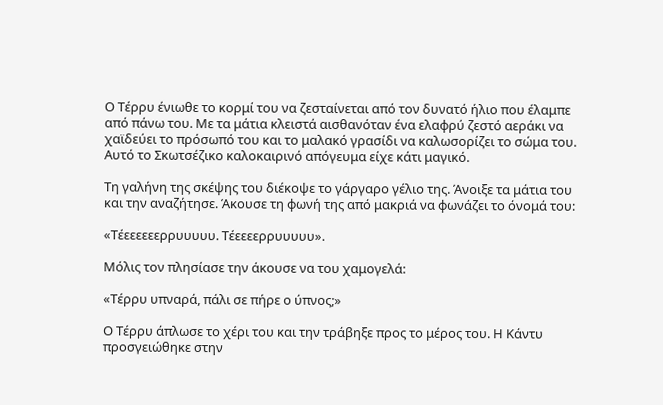Ο Τέρρυ ένιωθε το κορμί του να ζεσταίνεται από τον δυνατό ήλιο που έλαμπε από πάνω του. Με τα μάτια κλειστά αισθανόταν ένα ελαφρύ ζεστό αεράκι να χαϊδεύει το πρόσωπό του και το μαλακό γρασίδι να καλωσορίζει το σώμα του. Αυτό το Σκωτσέζικο καλοκαιρινό απόγευμα είχε κάτι μαγικό.

Τη γαλήνη της σκέψης του διέκοψε το γάργαρο γέλιο της. Άνοιξε τα μάτια του και την αναζήτησε. Άκουσε τη φωνή της από μακριά να φωνάζει το όνομά του:

«Τέεεεεεερρυυυυυ. Τέεεεερρυυυυυ».

Μόλις τον πλησίασε την άκουσε να του χαμογελά:

«Τέρρυ υπναρά, πάλι σε πήρε ο ύπνος;»

Ο Τέρρυ άπλωσε το χέρι του και την τράβηξε προς το μέρος του. Η Κάντυ προσγειώθηκε στην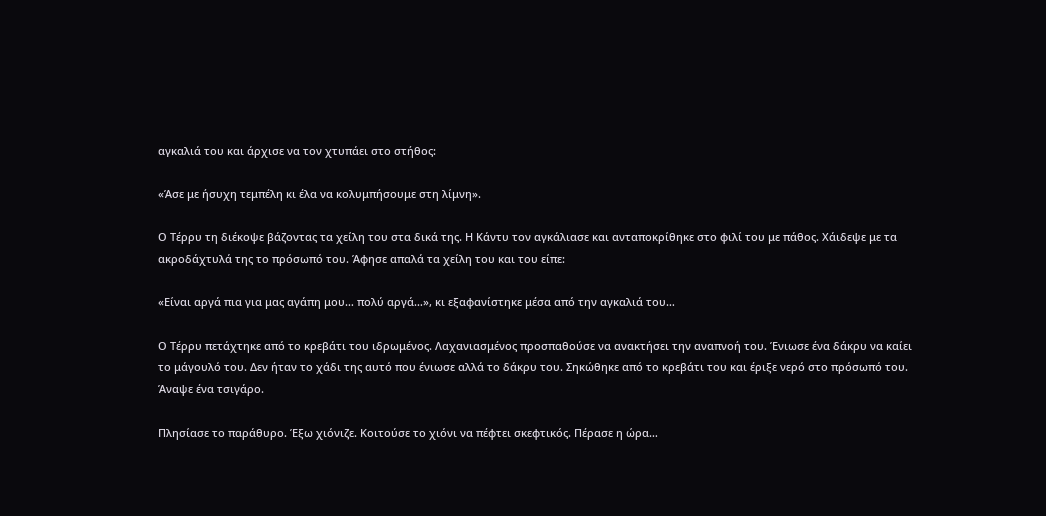αγκαλιά του και άρχισε να τον χτυπάει στο στήθος:

«Άσε με ήσυχη τεμπέλη κι έλα να κολυμπήσουμε στη λίμνη».

Ο Τέρρυ τη διέκοψε βάζοντας τα χείλη του στα δικά της. Η Κάντυ τον αγκάλιασε και ανταποκρίθηκε στο φιλί του με πάθος. Χάιδεψε με τα ακροδάχτυλά της το πρόσωπό του. Άφησε απαλά τα χείλη του και του είπε:

«Είναι αργά πια για μας αγάπη μου… πολύ αργά…», κι εξαφανίστηκε μέσα από την αγκαλιά του…

Ο Τέρρυ πετάχτηκε από το κρεβάτι του ιδρωμένος. Λαχανιασμένος προσπαθούσε να ανακτήσει την αναπνοή του. Ένιωσε ένα δάκρυ να καίει το μάγουλό του. Δεν ήταν το χάδι της αυτό που ένιωσε αλλά το δάκρυ του. Σηκώθηκε από το κρεβάτι του και έριξε νερό στο πρόσωπό του. Άναψε ένα τσιγάρο.

Πλησίασε το παράθυρο. Έξω χιόνιζε. Κοιτούσε το χιόνι να πέφτει σκεφτικός. Πέρασε η ώρα…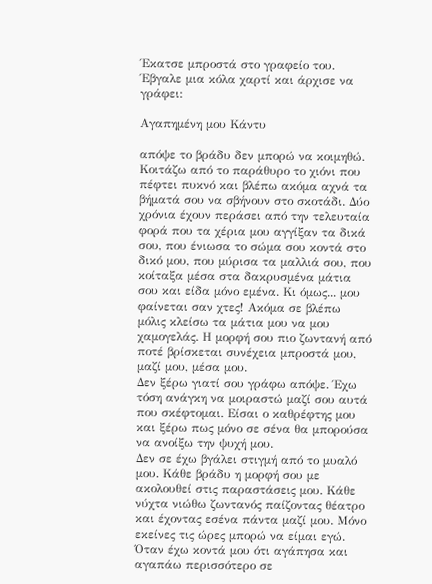Έκατσε μπροστά στο γραφείο του. Έβγαλε μια κόλα χαρτί και άρχισε να γράφει:

Αγαπημένη μου Κάντυ

απόψε το βράδυ δεν μπορώ να κοιμηθώ. Κοιτάζω από το παράθυρο το χιόνι που πέφτει πυκνό και βλέπω ακόμα αχνά τα βήματά σου να σβήνουν στο σκοτάδι. Δύο χρόνια έχουν περάσει από την τελευταία φορά που τα χέρια μου αγγίξαν τα δικά σου, που ένιωσα το σώμα σου κοντά στο δικό μου, που μύρισα τα μαλλιά σου, που κοίταξα μέσα στα δακρυσμένα μάτια σου και είδα μόνο εμένα. Κι όμως... μου φαίνεται σαν χτες! Ακόμα σε βλέπω μόλις κλείσω τα μάτια μου να μου χαμογελάς. Η μορφή σου πιο ζωντανή από ποτέ βρίσκεται συνέχεια μπροστά μου, μαζί μου, μέσα μου.
Δεν ξέρω γιατί σου γράφω απόψε. Έχω τόση ανάγκη να μοιραστώ μαζί σου αυτά που σκέφτομαι. Είσαι ο καθρέφτης μου και ξέρω πως μόνο σε σένα θα μπορούσα να ανοίξω την ψυχή μου.
Δεν σε έχω βγάλει στιγμή από το μυαλό μου. Κάθε βράδυ η μορφή σου με ακολουθεί στις παραστάσεις μου. Κάθε νύχτα νιώθω ζωντανός παίζοντας θέατρο και έχοντας εσένα πάντα μαζί μου. Μόνο εκείνες τις ώρες μπορώ να είμαι εγώ. Όταν έχω κοντά μου ότι αγάπησα και αγαπάω περισσότερο σε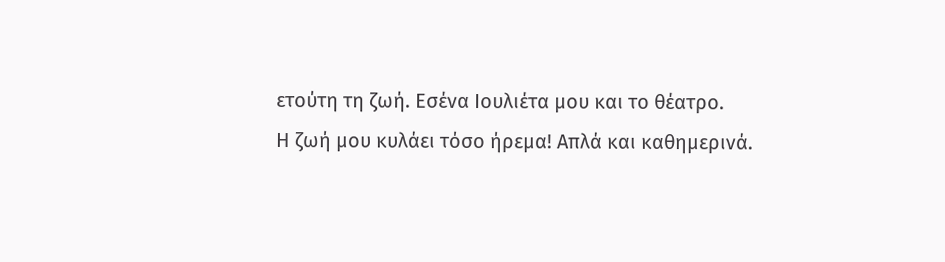ετούτη τη ζωή. Εσένα Ιουλιέτα μου και το θέατρο.
Η ζωή μου κυλάει τόσο ήρεμα! Απλά και καθημερινά.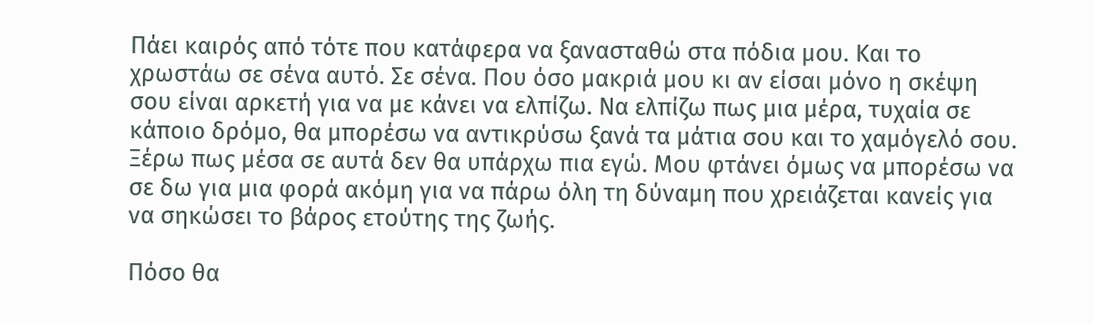Πάει καιρός από τότε που κατάφερα να ξανασταθώ στα πόδια μου. Και το χρωστάω σε σένα αυτό. Σε σένα. Που όσο μακριά μου κι αν είσαι μόνο η σκέψη σου είναι αρκετή για να με κάνει να ελπίζω. Να ελπίζω πως μια μέρα, τυχαία σε κάποιο δρόμο, θα μπορέσω να αντικρύσω ξανά τα μάτια σου και το χαμόγελό σου. Ξέρω πως μέσα σε αυτά δεν θα υπάρχω πια εγώ. Μου φτάνει όμως να μπορέσω να σε δω για μια φορά ακόμη για να πάρω όλη τη δύναμη που χρειάζεται κανείς για να σηκώσει το βάρος ετούτης της ζωής.

Πόσο θα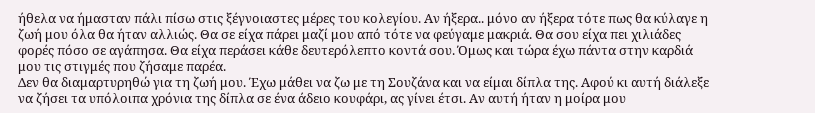ήθελα να ήμασταν πάλι πίσω στις ξέγνοιαστες μέρες του κολεγίου. Αν ήξερα.. μόνο αν ήξερα τότε πως θα κύλαγε η ζωή μου όλα θα ήταν αλλιώς. Θα σε είχα πάρει μαζί μου από τότε να φεύγαμε μακριά. Θα σου είχα πει χιλιάδες φορές πόσο σε αγάπησα. Θα είχα περάσει κάθε δευτερόλεπτο κοντά σου. Όμως και τώρα έχω πάντα στην καρδιά μου τις στιγμές που ζήσαμε παρέα.
Δεν θα διαμαρτυρηθώ για τη ζωή μου. Έχω μάθει να ζω με τη Σουζάνα και να είμαι δίπλα της. Αφού κι αυτή διάλεξε να ζήσει τα υπόλοιπα χρόνια της δίπλα σε ένα άδειο κουφάρι, ας γίνει έτσι. Αν αυτή ήταν η μοίρα μου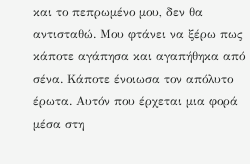και το πεπρωμένο μου, δεν θα αντισταθώ. Μου φτάνει να ξέρω πως κάποτε αγάπησα και αγαπήθηκα από σένα. Κάποτε ένοιωσα τον απόλυτο έρωτα. Αυτόν που έρχεται μια φορά μέσα στη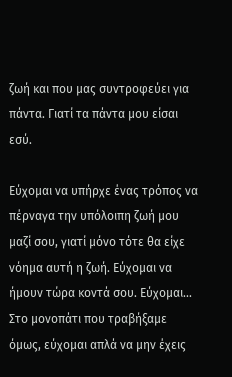ζωή και που μας συντροφεύει για πάντα. Γιατί τα πάντα μου είσαι εσύ.

Εύχομαι να υπήρχε ένας τρόπος να πέρναγα την υπόλοιπη ζωή μου μαζί σου, γιατί μόνο τότε θα είχε νόημα αυτή η ζωή. Εύχομαι να ήμουν τώρα κοντά σου. Εύχομαι... Στο μονοπάτι που τραβήξαμε όμως, εύχομαι απλά να μην έχεις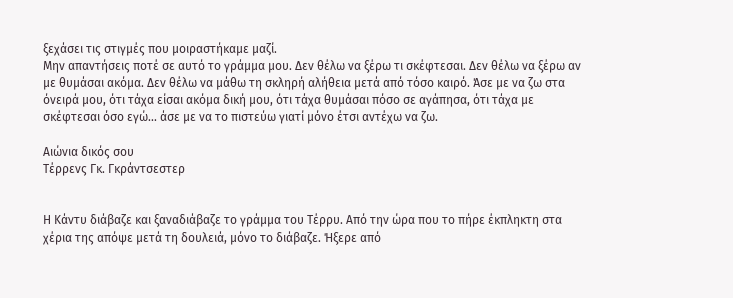ξεχάσει τις στιγμές που μοιραστήκαμε μαζί.
Μην απαντήσεις ποτέ σε αυτό το γράμμα μου. Δεν θέλω να ξέρω τι σκέφτεσαι. Δεν θέλω να ξέρω αν με θυμάσαι ακόμα. Δεν θέλω να μάθω τη σκληρή αλήθεια μετά από τόσο καιρό. Άσε με να ζω στα όνειρά μου, ότι τάχα είσαι ακόμα δική μου, ότι τάχα θυμάσαι πόσο σε αγάπησα, ότι τάχα με σκέφτεσαι όσο εγώ... άσε με να το πιστεύω γιατί μόνο έτσι αντέχω να ζω.

Αιώνια δικός σου
Τέρρενς Γκ. Γκράντσεστερ


Η Κάντυ διάβαζε και ξαναδιάβαζε το γράμμα του Τέρρυ. Από την ώρα που το πήρε έκπληκτη στα χέρια της απόψε μετά τη δουλειά, μόνο το διάβαζε. Ήξερε από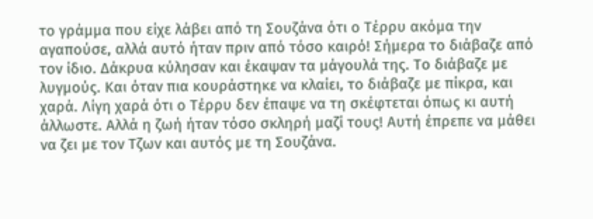το γράμμα που είχε λάβει από τη Σουζάνα ότι ο Τέρρυ ακόμα την αγαπούσε, αλλά αυτό ήταν πριν από τόσο καιρό! Σήμερα το διάβαζε από τον ίδιο. Δάκρυα κύλησαν και έκαψαν τα μάγουλά της. Το διάβαζε με λυγμούς. Και όταν πια κουράστηκε να κλαίει, το διάβαζε με πίκρα, και χαρά. Λίγη χαρά ότι ο Τέρρυ δεν έπαψε να τη σκέφτεται όπως κι αυτή άλλωστε. Αλλά η ζωή ήταν τόσο σκληρή μαζί τους! Αυτή έπρεπε να μάθει να ζει με τον Τζων και αυτός με τη Σουζάνα.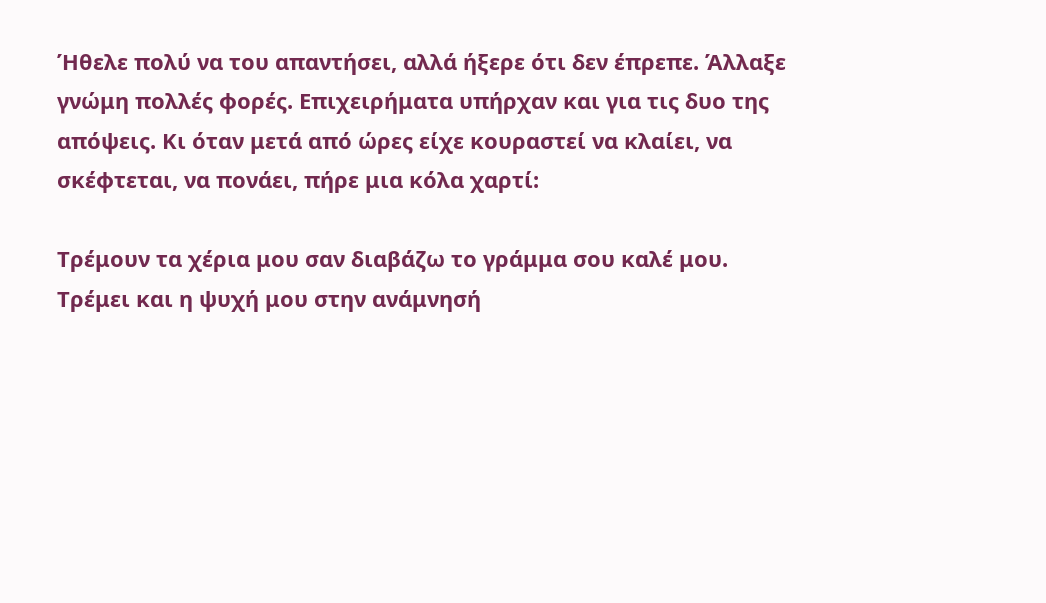Ήθελε πολύ να του απαντήσει, αλλά ήξερε ότι δεν έπρεπε. Άλλαξε γνώμη πολλές φορές. Επιχειρήματα υπήρχαν και για τις δυο της απόψεις. Κι όταν μετά από ώρες είχε κουραστεί να κλαίει, να σκέφτεται, να πονάει, πήρε μια κόλα χαρτί:

Τρέμουν τα χέρια μου σαν διαβάζω το γράμμα σου καλέ μου. Τρέμει και η ψυχή μου στην ανάμνησή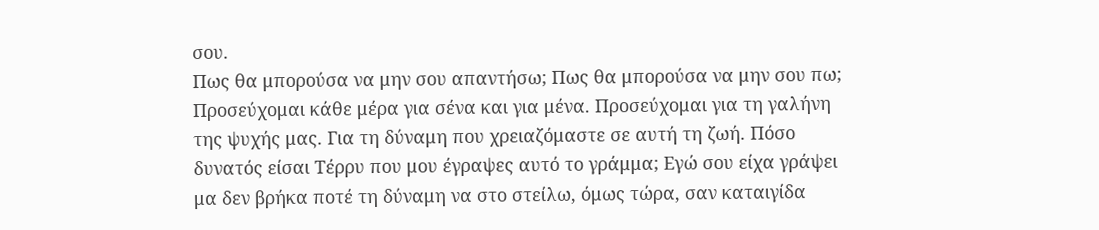σου.
Πως θα μπορούσα να μην σου απαντήσω; Πως θα μπορούσα να μην σου πω;
Προσεύχομαι κάθε μέρα για σένα και για μένα. Προσεύχομαι για τη γαλήνη της ψυχής μας. Για τη δύναμη που χρειαζόμαστε σε αυτή τη ζωή. Πόσο δυνατός είσαι Τέρρυ που μου έγραψες αυτό το γράμμα; Εγώ σου είχα γράψει μα δεν βρήκα ποτέ τη δύναμη να στο στείλω, όμως τώρα, σαν καταιγίδα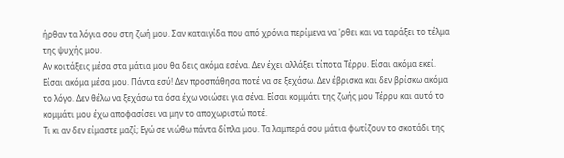ήρθαν τα λόγια σου στη ζωή μου. Σαν καταιγίδα που από χρόνια περίμενα να 'ρθει και να ταράξει το τέλμα της ψυχής μου.
Αν κοιτάξεις μέσα στα μάτια μου θα δεις ακόμα εσένα. Δεν έχει αλλάξει τίποτα Τέρρυ. Είσαι ακόμα εκεί. Είσαι ακόμα μέσα μου. Πάντα εσύ! Δεν προσπάθησα ποτέ να σε ξεχάσω. Δεν έβρισκα και δεν βρίσκω ακόμα το λόγο. Δεν θέλω να ξεχάσω τα όσα έχω νοιώσει για σένα. Είσαι κομμάτι της ζωής μου Τέρρυ και αυτό το κομμάτι μου έχω αποφασίσει να μην το αποχωριστώ ποτέ.
Τι κι αν δεν είμαστε μαζί; Εγώ σε νιώθω πάντα δίπλα μου. Τα λαμπερά σου μάτια φωτίζουν το σκοτάδι της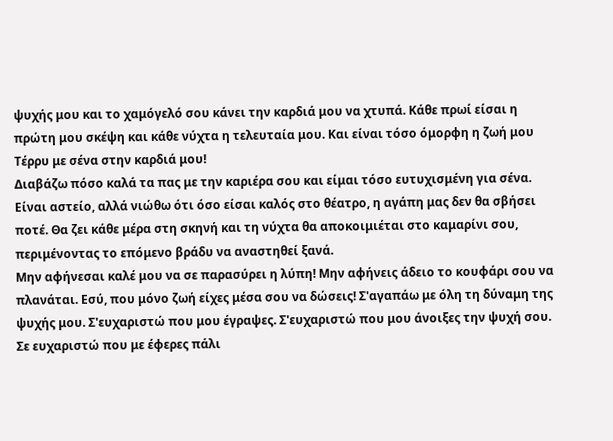ψυχής μου και το χαμόγελό σου κάνει την καρδιά μου να χτυπά. Κάθε πρωί είσαι η πρώτη μου σκέψη και κάθε νύχτα η τελευταία μου. Και είναι τόσο όμορφη η ζωή μου Τέρρυ με σένα στην καρδιά μου!
Διαβάζω πόσο καλά τα πας με την καριέρα σου και είμαι τόσο ευτυχισμένη για σένα. Είναι αστείο, αλλά νιώθω ότι όσο είσαι καλός στο θέατρο, η αγάπη μας δεν θα σβήσει ποτέ. Θα ζει κάθε μέρα στη σκηνή και τη νύχτα θα αποκοιμιέται στο καμαρίνι σου, περιμένοντας το επόμενο βράδυ να αναστηθεί ξανά.
Μην αφήνεσαι καλέ μου να σε παρασύρει η λύπη! Μην αφήνεις άδειο το κουφάρι σου να πλανάται. Εσύ, που μόνο ζωή είχες μέσα σου να δώσεις! Σ'αγαπάω με όλη τη δύναμη της ψυχής μου. Σ'ευχαριστώ που μου έγραψες. Σ'ευχαριστώ που μου άνοιξες την ψυχή σου. Σε ευχαριστώ που με έφερες πάλι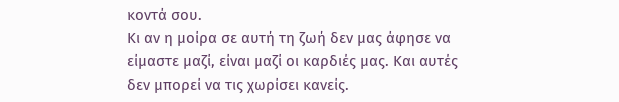κοντά σου.
Κι αν η μοίρα σε αυτή τη ζωή δεν μας άφησε να είμαστε μαζί, είναι μαζί οι καρδιές μας. Και αυτές δεν μπορεί να τις χωρίσει κανείς.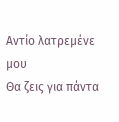Αντίο λατρεμένε μου
Θα ζεις για πάντα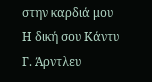στην καρδιά μου
Η δική σου Κάντυ Γ. Άρντλευ